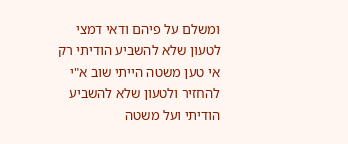ומשלם על פיהם ודאי דמצי לטעון שלא להשביע הודיתי רק אי טען משטה הייתי שוב א"י להחזיר ולטעון שלא להשביע הודיתי ועל משטה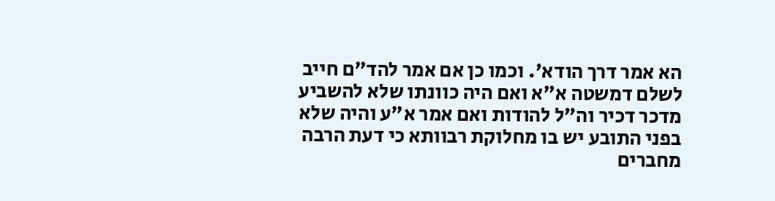הא אמר דרך הודא'. וכמו כן אם אמר להד"ם חייב לשלם דמשטה א"א ואם היה כוונתו שלא להשביע מדכר דכיר וה"ל להודות ואם אמר א"ע והיה שלא בפני התובע יש בו מחלוקת רבוותא כי דעת הרבה מחברים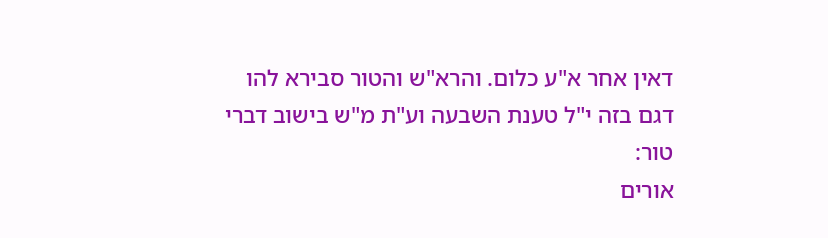דאין אחר א"ע כלום. והרא"ש והטור סבירא להו דגם בזה י"ל טענת השבעה וע"ת מ"ש בישוב דברי טור:
אורים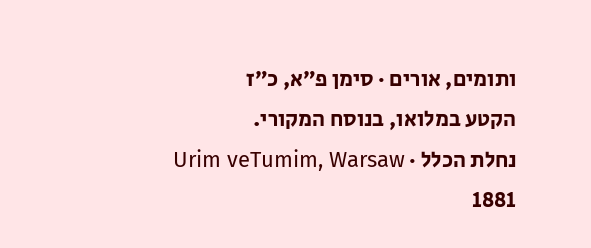ותומים, אורים · סימן פ״א, כ״ז
הקטע במלואו, בנוסח המקורי.
נחלת הכלל · Urim veTumim, Warsaw 1881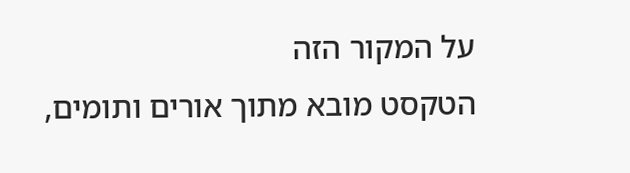על המקור הזה
הטקסט מובא מתוך אורים ותומים,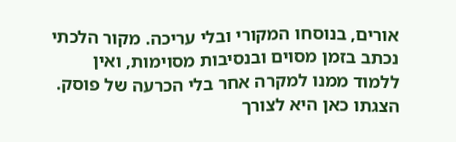אורים, בנוסחו המקורי ובלי עריכה. מקור הלכתי נכתב בזמן מסוים ובנסיבות מסוימות, ואין ללמוד ממנו למקרה אחר בלי הכרעה של פוסק. הצגתו כאן היא לצורך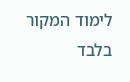לימוד המקור בלבד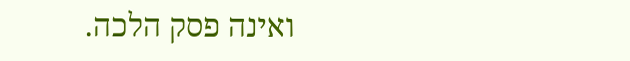ואינה פסק הלכה.